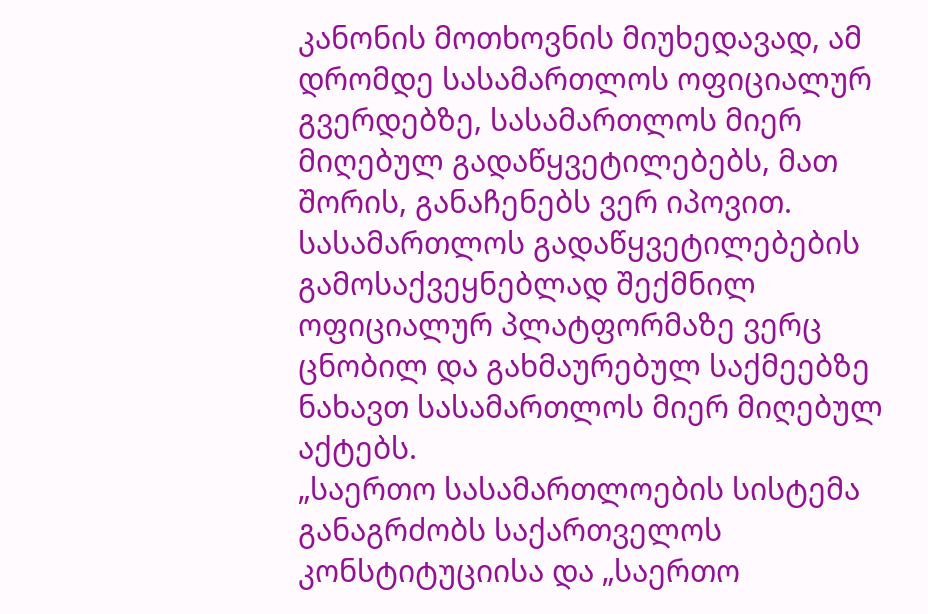კანონის მოთხოვნის მიუხედავად, ამ დრომდე სასამართლოს ოფიციალურ გვერდებზე, სასამართლოს მიერ მიღებულ გადაწყვეტილებებს, მათ შორის, განაჩენებს ვერ იპოვით. სასამართლოს გადაწყვეტილებების გამოსაქვეყნებლად შექმნილ ოფიციალურ პლატფორმაზე ვერც ცნობილ და გახმაურებულ საქმეებზე ნახავთ სასამართლოს მიერ მიღებულ აქტებს.
„საერთო სასამართლოების სისტემა განაგრძობს საქართველოს კონსტიტუციისა და „საერთო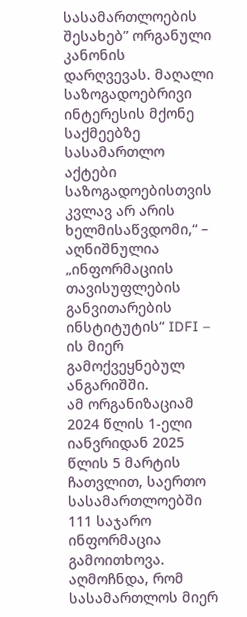სასამართლოების შესახებ” ორგანული კანონის დარღვევას. მაღალი საზოგადოებრივი ინტერესის მქონე საქმეებზე სასამართლო აქტები საზოგადოებისთვის კვლავ არ არის ხელმისაწვდომი,“ – აღნიშნულია „ინფორმაციის თავისუფლების განვითარების ინსტიტუტის“ IDFI – ის მიერ გამოქვეყნებულ ანგარიშში.
ამ ორგანიზაციამ 2024 წლის 1-ელი იანვრიდან 2025 წლის 5 მარტის ჩათვლით, საერთო სასამართლოებში 111 საჯარო ინფორმაცია გამოითხოვა. აღმოჩნდა, რომ სასამართლოს მიერ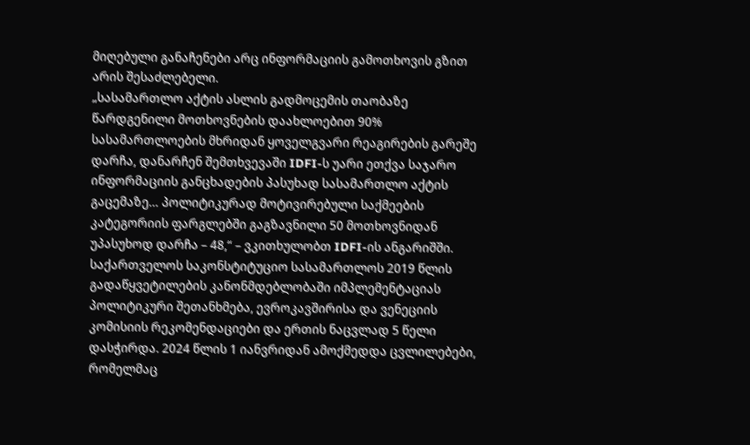მიღებული განაჩენები არც ინფორმაციის გამოთხოვის გზით არის შესაძლებელი.
„სასამართლო აქტის ასლის გადმოცემის თაობაზე წარდგენილი მოთხოვნების დაახლოებით 90% სასამართლოების მხრიდან ყოველგვარი რეაგირების გარეშე დარჩა, დანარჩენ შემთხვევაში IDFI-ს უარი ეთქვა საჯარო ინფორმაციის განცხადების პასუხად სასამართლო აქტის გაცემაზე… პოლიტიკურად მოტივირებული საქმეების კატეგორიის ფარგლებში გაგზავნილი 50 მოთხოვნიდან უპასუხოდ დარჩა – 48,“ – ვკითხულობთ IDFI-ის ანგარიშში.
საქართველოს საკონსტიტუციო სასამართლოს 2019 წლის გადაწყვეტილების კანონმდებლობაში იმპლემენტაციას პოლიტიკური შეთანხმება, ევროკავშირისა და ვენეციის კომისიის რეკომენდაციები და ერთის ნაცვლად 5 წელი დასჭირდა. 2024 წლის 1 იანვრიდან ამოქმედდა ცვლილებები, რომელმაც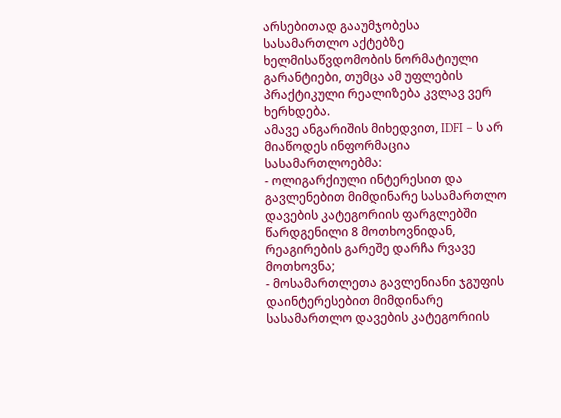არსებითად გააუმჯობესა სასამართლო აქტებზე ხელმისაწვდომობის ნორმატიული გარანტიები, თუმცა ამ უფლების პრაქტიკული რეალიზება კვლავ ვერ ხერხდება.
ამავე ანგარიშის მიხედვით, IDFI – ს არ მიაწოდეს ინფორმაცია სასამართლოებმა:
- ოლიგარქიული ინტერესით და გავლენებით მიმდინარე სასამართლო დავების კატეგორიის ფარგლებში წარდგენილი 8 მოთხოვნიდან, რეაგირების გარეშე დარჩა რვავე მოთხოვნა;
- მოსამართლეთა გავლენიანი ჯგუფის დაინტერესებით მიმდინარე სასამართლო დავების კატეგორიის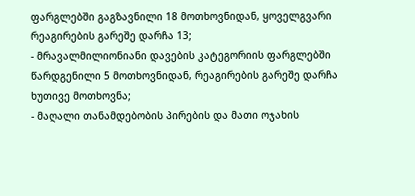ფარგლებში გაგზავნილი 18 მოთხოვნიდან, ყოველგვარი რეაგირების გარეშე დარჩა 13;
- მრავალმილიონიანი დავების კატეგორიის ფარგლებში წარდგენილი 5 მოთხოვნიდან, რეაგირების გარეშე დარჩა ხუთივე მოთხოვნა;
- მაღალი თანამდებობის პირების და მათი ოჯახის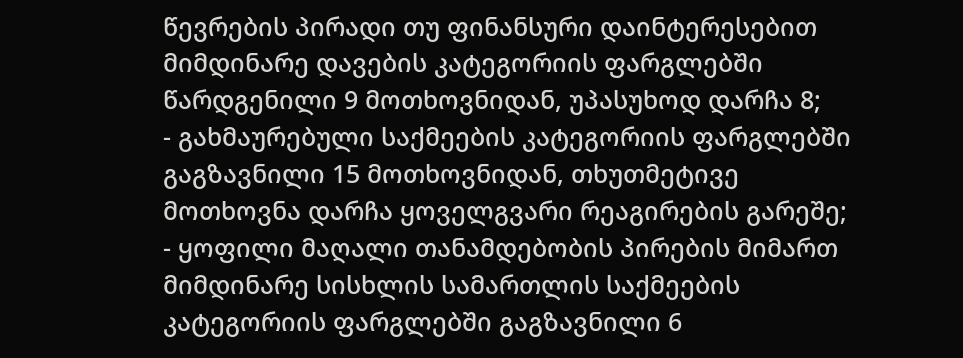წევრების პირადი თუ ფინანსური დაინტერესებით მიმდინარე დავების კატეგორიის ფარგლებში წარდგენილი 9 მოთხოვნიდან, უპასუხოდ დარჩა 8;
- გახმაურებული საქმეების კატეგორიის ფარგლებში გაგზავნილი 15 მოთხოვნიდან, თხუთმეტივე მოთხოვნა დარჩა ყოველგვარი რეაგირების გარეშე;
- ყოფილი მაღალი თანამდებობის პირების მიმართ მიმდინარე სისხლის სამართლის საქმეების კატეგორიის ფარგლებში გაგზავნილი 6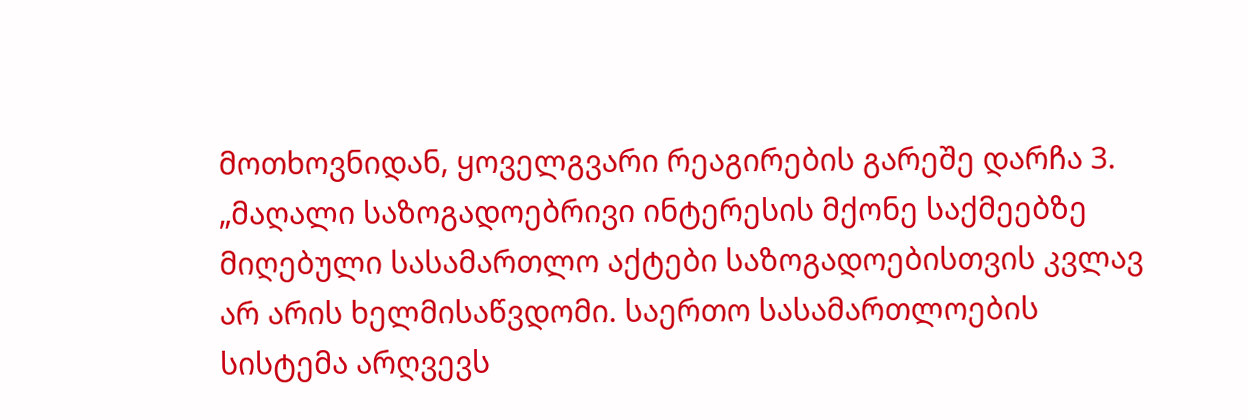მოთხოვნიდან, ყოველგვარი რეაგირების გარეშე დარჩა 3.
„მაღალი საზოგადოებრივი ინტერესის მქონე საქმეებზე მიღებული სასამართლო აქტები საზოგადოებისთვის კვლავ არ არის ხელმისაწვდომი. საერთო სასამართლოების სისტემა არღვევს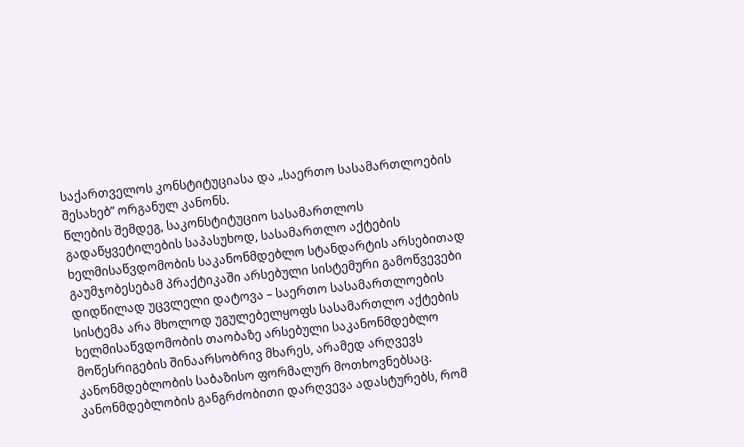საქართველოს კონსტიტუციასა და „საერთო სასამართლოების შესახებ” ორგანულ კანონს.
წლების შემდეგ, საკონსტიტუციო სასამართლოს გადაწყვეტილების საპასუხოდ, სასამართლო აქტების ხელმისაწვდომობის საკანონმდებლო სტანდარტის არსებითად გაუმჯობესებამ პრაქტიკაში არსებული სისტემური გამოწვევები დიდწილად უცვლელი დატოვა – საერთო სასამართლოების სისტემა არა მხოლოდ უგულებელყოფს სასამართლო აქტების ხელმისაწვდომობის თაობაზე არსებული საკანონმდებლო მოწესრიგების შინაარსობრივ მხარეს, არამედ არღვევს კანონმდებლობის საბაზისო ფორმალურ მოთხოვნებსაც.
კანონმდებლობის განგრძობითი დარღვევა ადასტურებს, რომ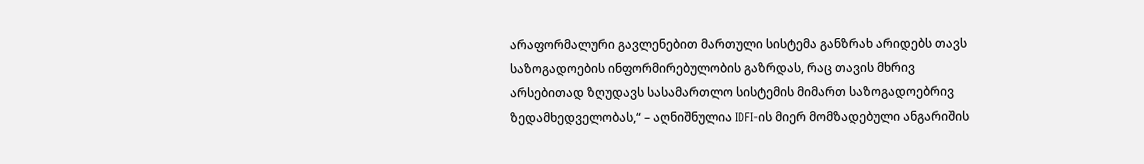არაფორმალური გავლენებით მართული სისტემა განზრახ არიდებს თავს საზოგადოების ინფორმირებულობის გაზრდას, რაც თავის მხრივ არსებითად ზღუდავს სასამართლო სისტემის მიმართ საზოგადოებრივ ზედამხედველობას,“ – აღნიშნულია IDFI-ის მიერ მომზადებული ანგარიშის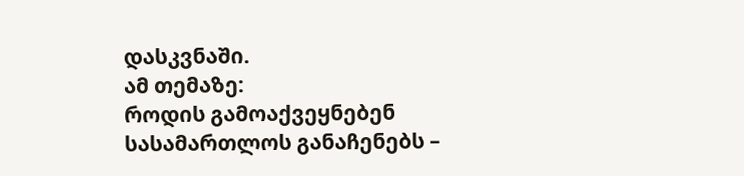დასკვნაში.
ამ თემაზე:
როდის გამოაქვეყნებენ სასამართლოს განაჩენებს –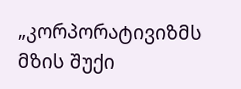„კორპორატივიზმს მზის შუქი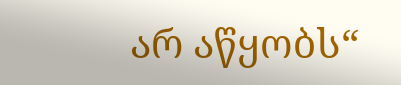არ აწყობს“